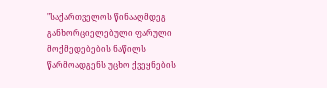"საქართველოს წინააღმდეგ განხორციელებული ფარული მოქმედებების ნაწილს წარმოადგენს უცხო ქვეყნების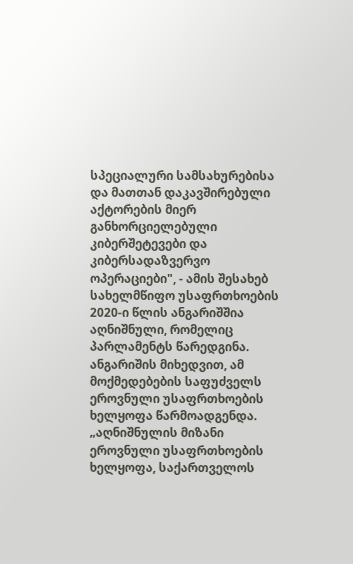სპეციალური სამსახურებისა და მათთან დაკავშირებული აქტორების მიერ განხორციელებული კიბერშეტევები და კიბერსადაზვერვო ოპერაციები", - ამის შესახებ სახელმწიფო უსაფრთხოების 2020-ი წლის ანგარიშშია აღნიშნული, რომელიც პარლამენტს წარედგინა.
ანგარიშის მიხედვით, ამ მოქმედებების საფუძველს ეროვნული უსაფრთხოების ხელყოფა წარმოადგენდა.
„აღნიშნულის მიზანი ეროვნული უსაფრთხოების ხელყოფა, საქართველოს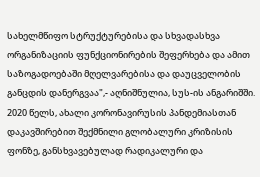სახელმწიფო სტრუქტურებისა და სხვადასხვა ორგანიზაციის ფუნქციონირების შეფერხება და ამით საზოგადოებაში მღელვარებისა და დაუცველობის განცდის დანერგვაა",- აღნიშნულია, სუს-ის ანგარიშში.
2020 წელს, ახალი კორონავირუსის პანდემიასთან დაკავშირებით შექმნილი გლობალური კრიზისის ფონზე, განსხვავებულად რადიკალური და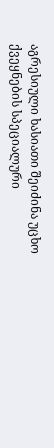აგრესიული ხასიათი შეიძინა უცხო ქვეყნების სპეციალური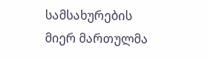სამსახურების მიერ მართულმა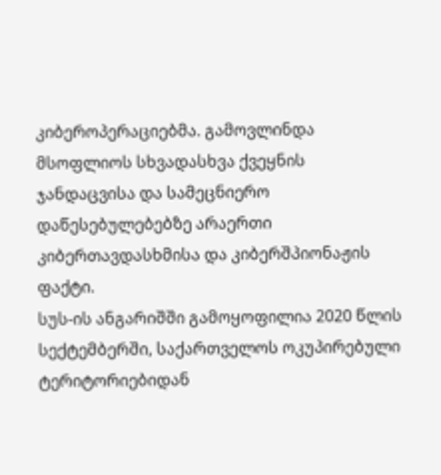კიბეროპერაციებმა. გამოვლინდა მსოფლიოს სხვადასხვა ქვეყნის ჯანდაცვისა და სამეცნიერო დაწესებულებებზე არაერთი კიბერთავდასხმისა და კიბერშპიონაჟის ფაქტი.
სუს-ის ანგარიშში გამოყოფილია 2020 წლის სექტემბერში, საქართველოს ოკუპირებული ტერიტორიებიდან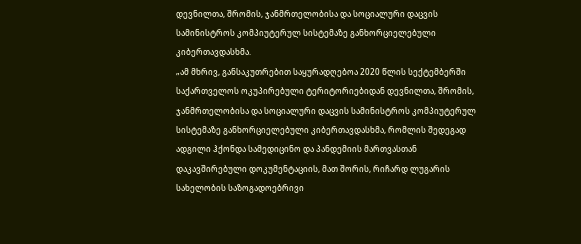დევნილთა, შრომის, ჯანმრთელობისა და სოციალური დაცვის სამინისტროს კომპიუტერულ სისტემაზე განხორციელებული კიბერთავდასხმა.
„ამ მხრივ, განსაკუთრებით საყურადღებოა 2020 წლის სექტემბერში საქართველოს ოკუპირებული ტერიტორიებიდან დევნილთა, შრომის, ჯანმრთელობისა და სოციალური დაცვის სამინისტროს კომპიუტერულ სისტემაზე განხორციელებული კიბერთავდასხმა, რომლის შედეგად ადგილი ჰქონდა სამედიცინო და პანდემიის მართვასთან დაკავშირებული დოკუმენტაციის, მათ შორის, რიჩარდ ლუგარის სახელობის საზოგადოებრივი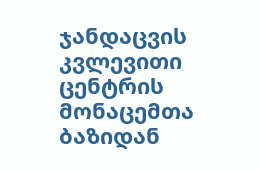ჯანდაცვის კვლევითი ცენტრის მონაცემთა ბაზიდან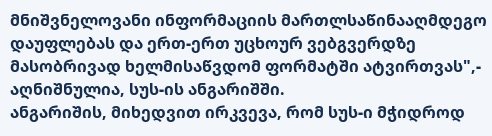მნიშვნელოვანი ინფორმაციის მართლსაწინააღმდეგო დაუფლებას და ერთ-ერთ უცხოურ ვებგვერდზე მასობრივად ხელმისაწვდომ ფორმატში ატვირთვას",- აღნიშნულია, სუს-ის ანგარიშში.
ანგარიშის, მიხედვით ირკვევა, რომ სუს-ი მჭიდროდ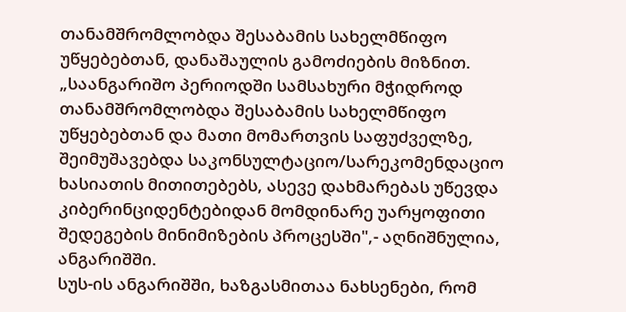თანამშრომლობდა შესაბამის სახელმწიფო უწყებებთან, დანაშაულის გამოძიების მიზნით.
„საანგარიშო პერიოდში სამსახური მჭიდროდ თანამშრომლობდა შესაბამის სახელმწიფო უწყებებთან და მათი მომართვის საფუძველზე, შეიმუშავებდა საკონსულტაციო/სარეკომენდაციო ხასიათის მითითებებს, ასევე დახმარებას უწევდა კიბერინციდენტებიდან მომდინარე უარყოფითი შედეგების მინიმიზების პროცესში",- აღნიშნულია, ანგარიშში.
სუს-ის ანგარიშში, ხაზგასმითაა ნახსენები, რომ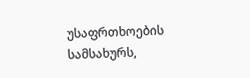უსაფრთხოების სამსახურს,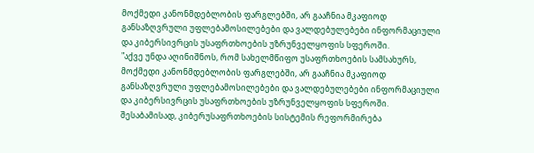მოქმედი კანონმდებლობის ფარგლებში, არ გააჩნია მკაფიოდ განსაზღვრული უფლებამოსილებები და ვალდებულებები ინფორმაციული და კიბერსივრცის უსაფრთხოების უზრუნველყოფის სფეროში.
"აქვე უნდა აღინიშნოს, რომ სახელმწიფო უსაფრთხოების სამსახურს, მოქმედი კანონმდებლობის ფარგლებში, არ გააჩნია მკაფიოდ განსაზღვრული უფლებამოსილებები და ვალდებულებები ინფორმაციული და კიბერსივრცის უსაფრთხოების უზრუნველყოფის სფეროში. შესაბამისად, კიბერუსაფრთხოების სისტემის რეფორმირება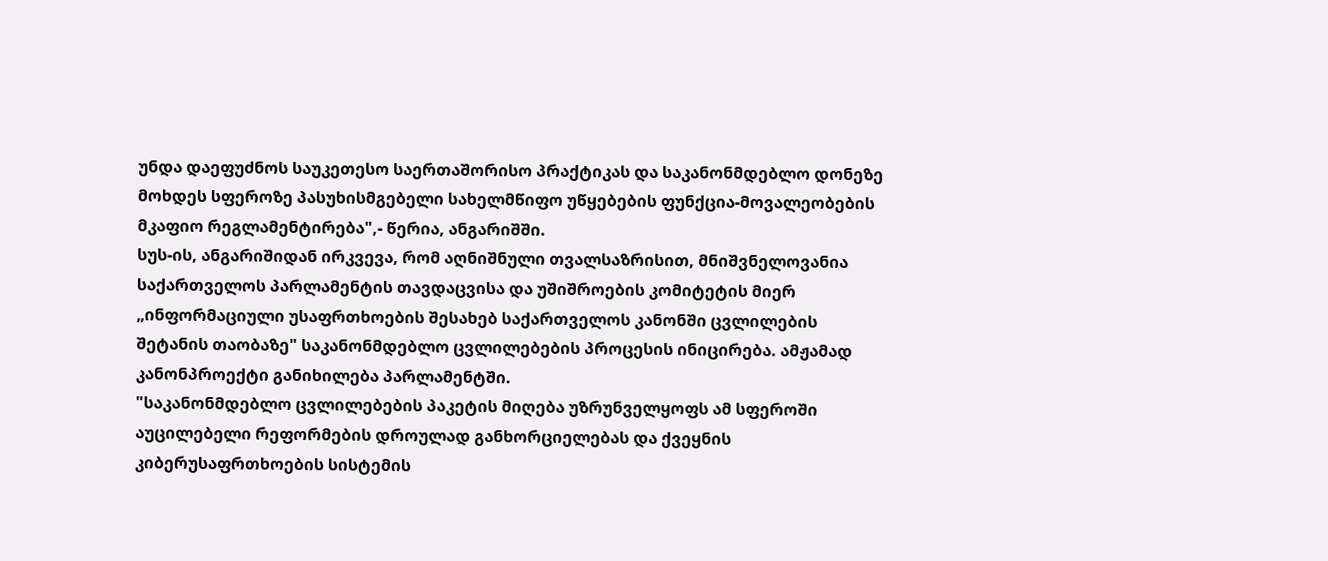უნდა დაეფუძნოს საუკეთესო საერთაშორისო პრაქტიკას და საკანონმდებლო დონეზე მოხდეს სფეროზე პასუხისმგებელი სახელმწიფო უწყებების ფუნქცია-მოვალეობების მკაფიო რეგლამენტირება",- წერია, ანგარიშში.
სუს-ის, ანგარიშიდან ირკვევა, რომ აღნიშნული თვალსაზრისით, მნიშვნელოვანია საქართველოს პარლამენტის თავდაცვისა და უშიშროების კომიტეტის მიერ „ინფორმაციული უსაფრთხოების შესახებ საქართველოს კანონში ცვლილების შეტანის თაობაზე" საკანონმდებლო ცვლილებების პროცესის ინიცირება. ამჟამად კანონპროექტი განიხილება პარლამენტში.
"საკანონმდებლო ცვლილებების პაკეტის მიღება უზრუნველყოფს ამ სფეროში აუცილებელი რეფორმების დროულად განხორციელებას და ქვეყნის კიბერუსაფრთხოების სისტემის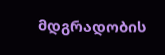მდგრადობის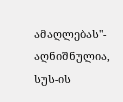ამაღლებას"- აღნიშნულია, სუს-ის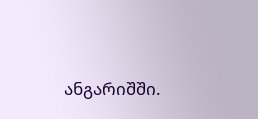ანგარიშში.